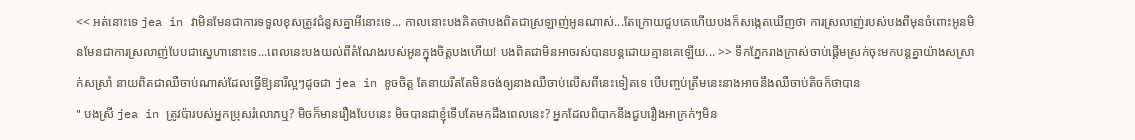<< អត់នោះទេ jea in វាមិនមែនជាការទទួលខុសត្រូវជំនួសគ្នាអីនោះទេ... កាលនោះបងគិតថាបងពិតជាស្រឡាញ់អូនណាស់...តែក្រោយជួបគេហើយបងក៏សង្កេតឃើញថា ការស្រលាញ់របស់បងពីមុនចំពោះអូនមិនមែនជាការស្រលាញ់បែបជាស្នេហានោះទេ...ពេលនេះបងយល់ពីតំណែងរបស់អូនក្នុងចិត្តបងហើយ! បងពិតជាមិនអាចរស់បានបន្តដោយគ្មានគេឡើយ... >> ទឹកភ្នែករាងក្រាស់ចាប់ផ្តើមស្រក់ចុះមកបន្តគ្នាយ៉ាងសស្រាក់សស្រាំ នាយពិតជាឈឺចាប់ណាស់ដែលធ្វើឱ្យនារីល្អៗដូចជា jea in ខូចចិត្ត តែនាយរឹតតែមិនចង់ឲ្យនាងឈឺចាប់លើសពីនេះទៀតទេ បើបញ្ចប់ត្រឹមនេះនាងអាចនឹងឈឺចាប់តិចក៏ថាបាន
" បងស្រី jea in ត្រូវប៉ារបស់អ្នកប្រុសរំលោភឬ? មិចក៏មានរឿងបែបនេះ មិចបានជាខ្ញុំទើបតែមកដឹងពេលនេះ? អ្នកដែលពិបាកនឹងជួបរឿងអាក្រក់ៗមិន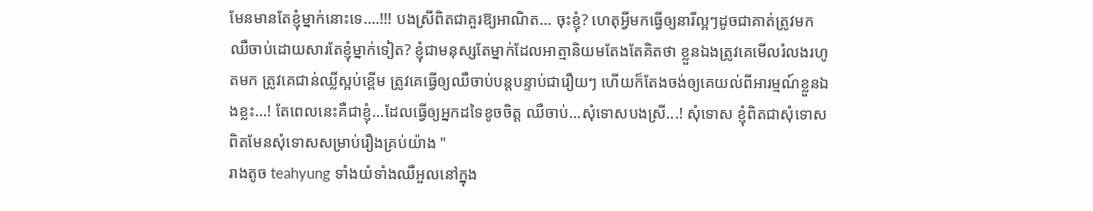មែនមានតែខ្ញុំម្នាក់នោះទេ....!!! បងស្រីពិតជាគួរឱ្យអាណិត... ចុះខ្ញុំ? ហេតុអ្វីមកធ្វើឲ្យនារីល្អៗដូចជាគាត់ត្រូវមកឈឺចាប់ដោយសារតែខ្ញុំម្នាក់ទៀត? ខ្ញុំជាមនុស្សតែម្នាក់ដែលអាត្មានិយមតែងតែគិតថា ខ្លួនឯងត្រូវគេមើលរំលងរហូតមក ត្រូវគេជាន់ឈ្លីស្អប់ខ្ពើម ត្រូវគេធ្វើឲ្យឈឺចាប់បន្តបន្ទាប់ជារឿយៗ ហើយក៏តែងចង់ឲ្យគេយល់ពីអារម្មណ៍ខ្លួនឯងខ្លះ...! តែពេលនេះគឺជាខ្ញុំ...ដែលធ្វើឲ្យអ្នកដទៃខូចចិត្ត ឈឺចាប់...សុំទោសបងស្រី...! សុំទោស ខ្ញុំពិតជាសុំទោសពិតមែនសុំទោសសម្រាប់រឿងគ្រប់យ៉ាង "
រាងតូច teahyung ទាំងយំទាំងឈឺអួលនៅក្នុង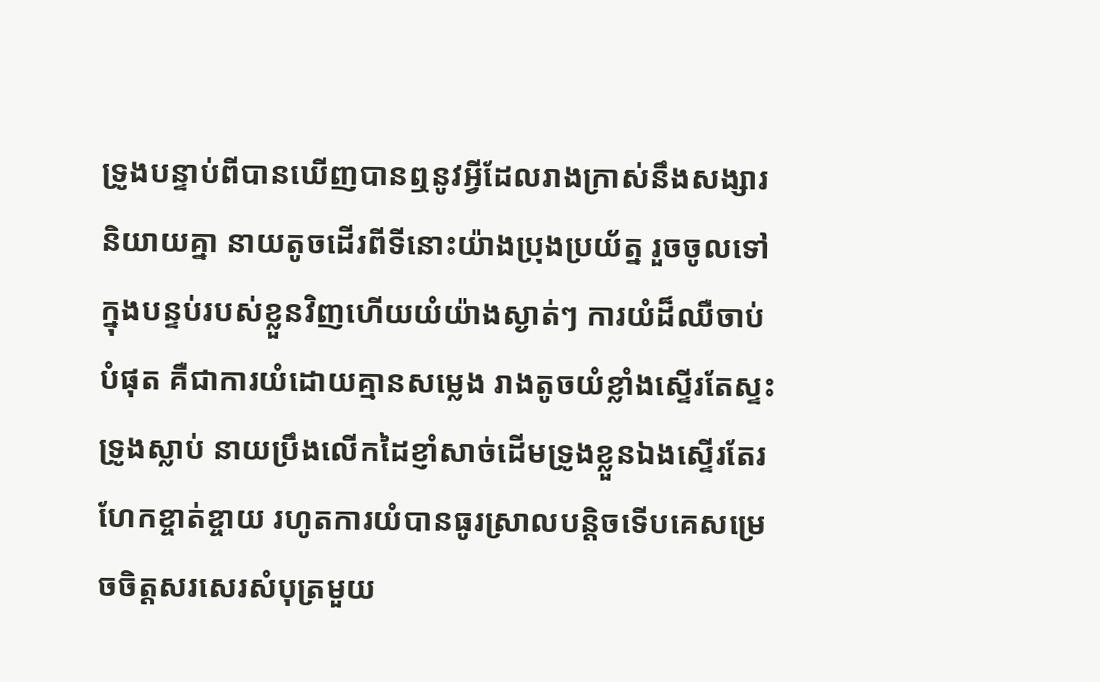ទ្រូងបន្ទាប់ពីបានឃើញបានឮនូវអ្វីដែលរាងក្រាស់នឹងសង្សារនិយាយគ្នា នាយតូចដើរពីទីនោះយ៉ាងប្រុងប្រយ័ត្ន រួចចូលទៅក្នុងបន្ទប់របស់ខ្លួនវិញហើយយំយ៉ាងស្ងាត់ៗ ការយំដ៏ឈឺចាប់បំផុត គឺជាការយំដោយគ្មានសម្លេង រាងតូចយំខ្លាំងស្ទើរតែស្ទះទ្រូងស្លាប់ នាយប្រឹងលើកដៃខ្ញាំសាច់ដើមទ្រូងខ្លួនឯងស្ទើរតែរហែកខ្ចាត់ខ្ចាយ រហូតការយំបានធូរស្រាលបន្តិចទើបគេសម្រេចចិត្តសរសេរសំបុត្រមួយ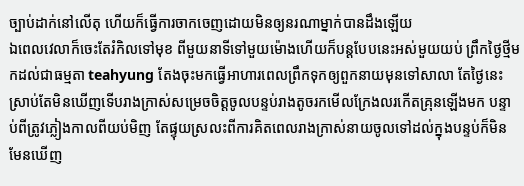ច្បាប់ដាក់នៅលើតុ ហើយក៏ធ្វើការចាកចេញដោយមិនឲ្យនរណាម្នាក់បានដឹងឡើយ
ឯពេលវេលាក៏ចេះតែរំកិលទៅមុខ ពីមួយនាទីទៅមួយម៉ោងហើយក៏បន្តបែបនេះអស់មួយយប់ ព្រឹកថ្ងៃថ្មីមកដល់ជាធម្មតា teahyung តែងចុះមកធ្វើអាហារពេលព្រឹកទុកឲ្យពួកនាយមុនទៅសាលា តែថ្ងៃនេះស្រាប់តែមិនឃើញទើបរាងក្រាស់សម្រេចចិត្តចូលបន្ទប់រាងតូចរកមើលក្រែងលរកើតគ្រុនឡើងមក បន្ទាប់ពីត្រូវភ្លៀងកាលពីយប់មិញ តែផ្ទុយស្រលះពីការគិតពេលរាងក្រាស់នាយចូលទៅដល់ក្នុងបន្ទប់ក៏មិនមែនឃើញ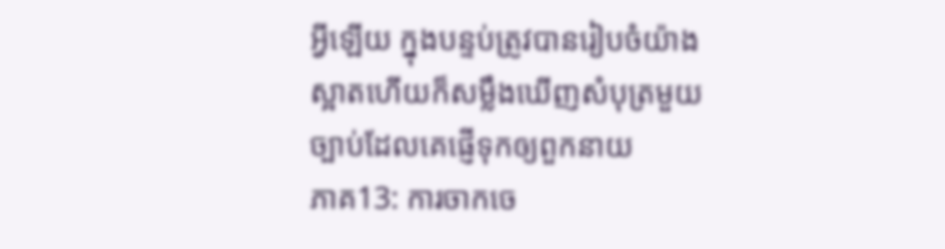អ្វីឡើយ ក្នុងបន្ទប់ត្រូវបានរៀបចំយ៉ាងស្អាតហើយក៏សម្លឹងឃើញសំបុត្រមួយច្បាប់ដែលគេផ្ញើទុកឲ្យពួកនាយ
ភាគ13: ការចាកចេ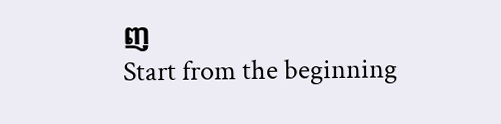ញ
Start from the beginning